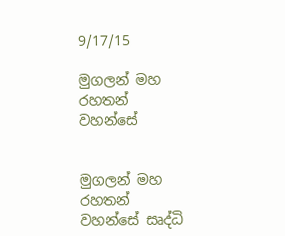9/17/15

මුගලන් මහ රහතන් වහන්සේ


මුගලන් මහ රහතන් වහන්සේ සෘද්ධි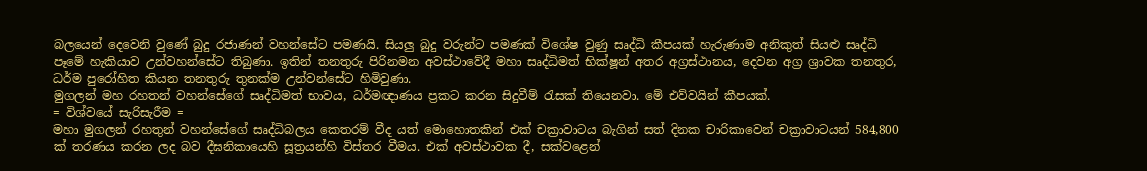බලයෙන් දෙවෙනි වුණේ බුදු රජාණන් වහන්සේට පමණයි. සියලු බුදු වරුන්ට පමණක් විශේෂ වුණු සෘද්ධි කීපයක් හැරුණාම අනිකුත් සියළු සෘද්ධි පෑමේ හැකියාව උන්වහන්සේට තිබුණා. ඉතින් තනතුරු පිරිනමන අවස්ථාවේදී මහා සෘද්ධිමත් භික්ෂූන් අතර අග්‍රස්ථානය, දෙවන අග්‍ර ශ්‍රාවක තනතුර, ධර්ම පුරෝහිත කියන තනතුරු තුනක්ම උන්වන්සේට හිමිවුණා.
මුගලන් මහ රහතන් වහන්සේගේ සෘද්ධිමත් භාවය, ධර්මඥාණය ප්‍රකට කරන සිදුවීම් රැසක් තියෙනවා. මේ එව්වයින් කීපයක්.
= විශ්වයේ සැරිසැරීම =
මහා මුගලන් රහතුන් වහන්සේගේ සෘද්ධිබලය කෙතරම් වීද යත් මොහොතකින් එක්‌ චක්‍රාවාටය බැගින් සත් දිනක චාරිකාවෙන් චක්‍රාවාටයන් 584,800 ක්‌ තරණය කරන ලද බව දීඝනිකායෙහි සූත්‍රයන්හි විස්‌තර වීමය. එක් අවස්ථාවක දී, සක්වළෙන්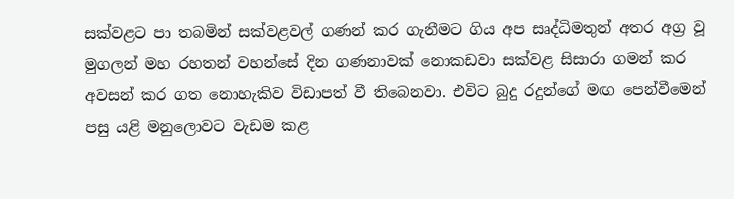සක්වළට පා තබමින් සක්වළවල් ගණන් කර ගැනීමට ගිය අප සෘද්ධිමතුන් අතර අග්‍ර වූ මුගලන් මහ රහතන් වහන්සේ දින ගණනාවක් නොකඩවා සක්වළ සිසාරා ගමන් කර අවසන් කර ගත නොහැකිව විඩාපත් වී තිබෙනවා. එවිට බුදු රදුන්ගේ මඟ පෙන්වීමෙන් පසු යළි මනුලොවට වැඩම කළ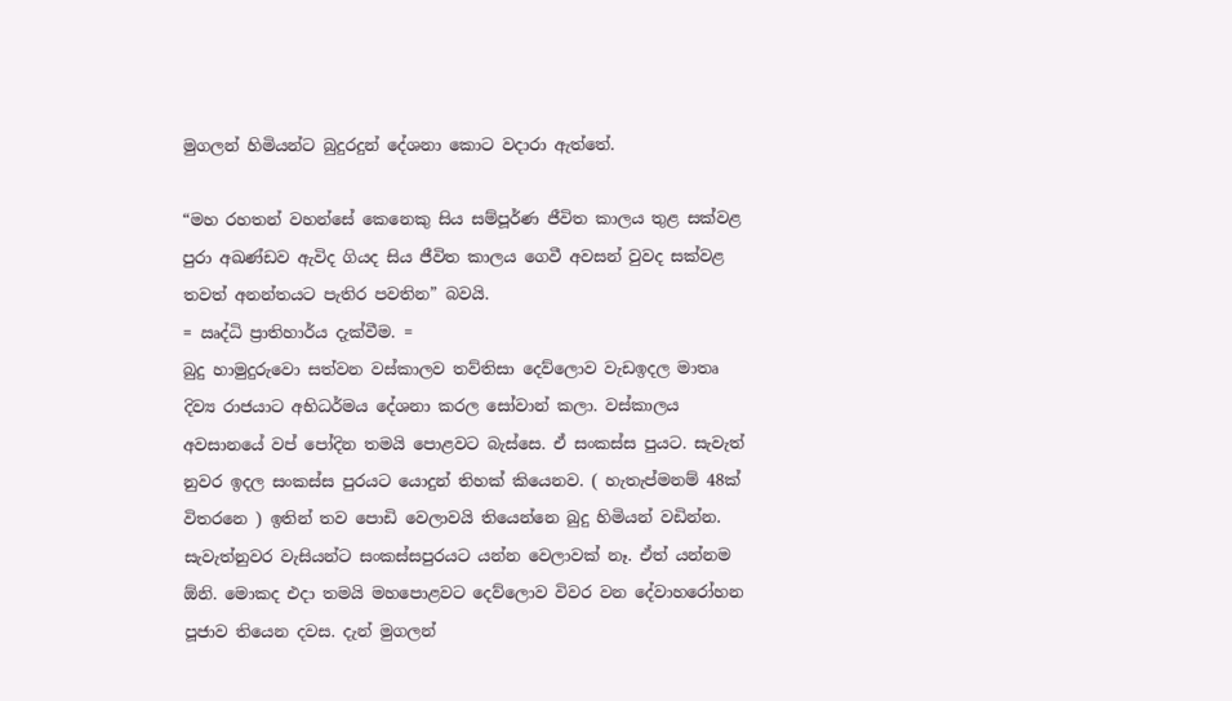මුගලන් හිමියන්ට බුදුරදුන් දේශනා කොට වදාරා ඇත්තේ.

“මහ රහතන් වහන්සේ කෙනෙකු සිය සම්පූර්ණ ජීවිත කාලය තුළ සක්වළ පුරා අඛණ්ඩව ඇවිද ගියද සිය ජීවිත කාලය ගෙවී අවසන් වුවද සක්වළ තවත් අනන්තයට පැතිර පවතින” බවයි.
= ඍද්ධි ප්‍රාතිහාර්ය දැක්වීම. =
බුදු හාමුදුරු‍වො සත්වන වස්කාලව තව්තිසා දෙව්ලොව වැඩඉදල මාතෘ දිව්‍ය රාජයාට අභිධර්මය දේශනා කරල සෝවාන් කලා. වස්කාලය අවසානයේ වප් පෝදින තමයි පොළවට බැස්සෙ. ඒ සංකස්ස පුයට. සැවැත් නුවර ඉදල සංකස්ස පුරයට යොදුන් තිහක් කියෙනව. ( හැතැප්මනම් 48ක් විතරනෙ ) ඉතින් තව පොඩි වෙලාවයි තියෙන්නෙ බුදු හිමියන් වඩින්න. සැවැත්නුවර වැසියන්ට සංකස්සපුරයට යන්න වෙලාවක් නෑ. ඒත් යන්නම ඕනි. මොකද එදා තමයි මහපොළවට දෙව්ලොව විවර වන දේවාහරෝහන පූජාව තියෙන දවස. දැන් මුගලන්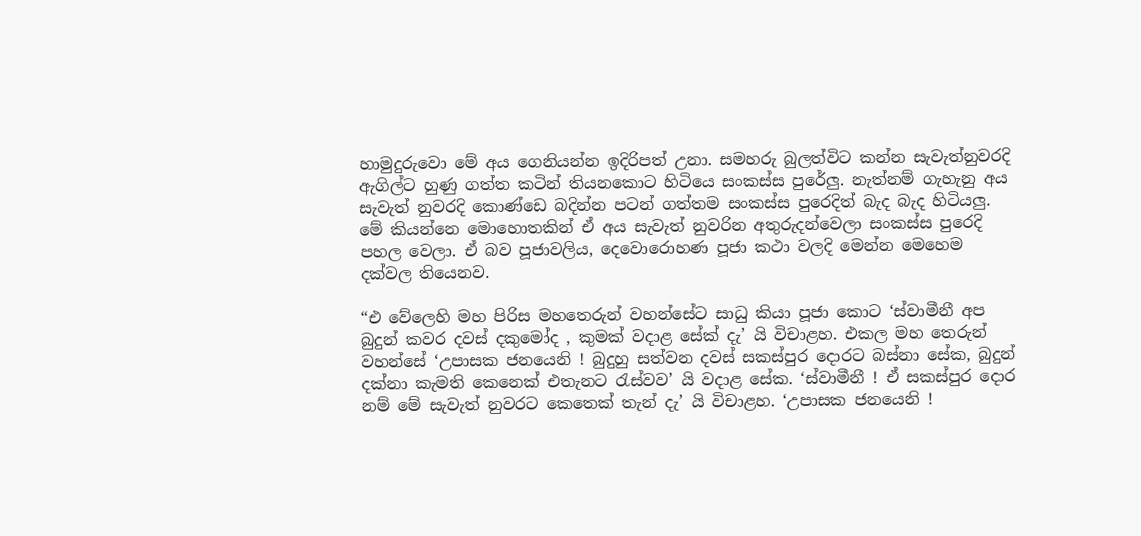හාමුදුරුවො මේ අය ගෙනියන්න ඉදිරිපත් උනා. සමහරු බුලත්විට කන්න සැවැත්නුවරදි ඇගිල්ට හුණු ගත්ත කටින් තියනකොට හිටියෙ සංකස්ස පුරේලු. නැත්නම් ගැහැනු අය සැවැත් නුවරදි කොණ්ඩෙ බදින්න පටන් ගත්තම සංකස්ස පුරෙදිත් බැද බැද හිටියලු‍. මේ කියන්නෙ මොහොතකින් ඒ අය සැවැත් නුවරින අතුරුදන්වෙලා සංකස්ස පුරෙදි පහල වෙලා. ඒ බව පූජාවලිය, දෙවොරොහණ පූජා කථා වලදි මෙන්න මෙහෙම දක්වල තියෙනව.

“එ වේලෙහි මහ පිරිස මහතෙරුන් වහන්සේට සාධු කියා පූජා කොට ‘ස්වාමීනී අප බුදුන් කවර දවස් දකුමෝද , කුමක් වදාළ සේක් දැ’ යි විචාළහ. එකල මහ තෙරුන් වහන්සේ ‘උපාසක ජනයෙනි ! බුදුහු සත්වන දවස් සකස්පුර දොරට බස්නා සේක, බුදුන් දක්නා කැමති කෙනෙක් එතැනට රැස්වව’ යි වදාළ සේක. ‘ස්වාමීනී ! ඒ සකස්පුර දොර නම් මේ සැවැත් නුවරට කෙතෙක් තැන් දැ’ යි විචාළහ. ‘උපාසක ජනයෙනි !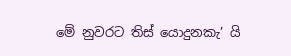මේ නුවරට තිස් යොදුනකැ’ යි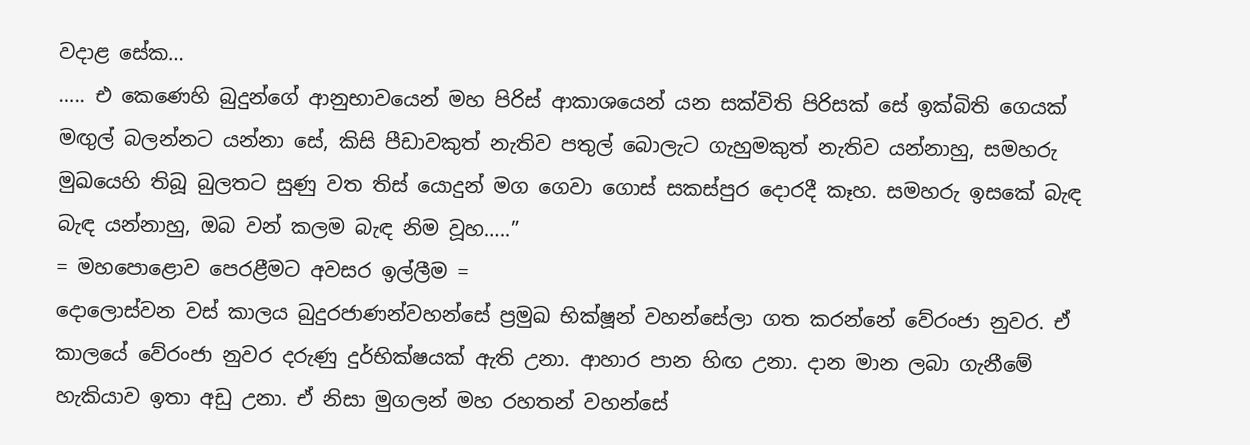වදාළ සේක…
….. එ කෙණෙහි බුදුන්ගේ ආනුභාවයෙන් මහ පිරිස් ආකාශයෙන් යන සක්විති පිරිසක් සේ ඉක්බිති ගෙයක් මඟුල් බලන්නට යන්නා සේ, කිසි පීඩාවකුත් නැතිව පතුල් බොලැට ගැහුමකුත් නැතිව යන්නාහු, සමහරු මුඛයෙහි තිබූ බුලතට සුණු වත තිස් යොදුන් මග ගෙවා ගොස් සකස්පුර දොරදී කෑහ. සමහරු ඉසකේ බැඳ බැඳ යන්නාහු, ඔබ වන් කලම බැඳ නිම වූහ…..”
= මහපොළොව පෙරළීමට අවසර ඉල්ලීම =
දොලොස්වන වස් කාලය බුදුරජාණන්වහන්සේ ප්‍රමුඛ භික්ෂූන් වහන්සේලා ගත කරන්නේ වේරංජා නුවර. ඒ කාලයේ වේරංජා නුවර දරුණු දුර්භික්ෂයක් ඇති උනා. ආහාර පාන හිඟ උනා. දාන මාන ලබා ගැනීමේ හැකියාව ඉතා අඩු උනා. ඒ නිසා මුගලන් මහ රහතන් වහන්සේ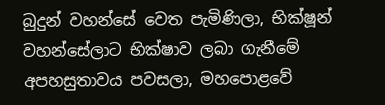බුදුන් වහන්සේ වෙත පැමිණිලා, භික්ෂූන් වහන්සේලාට භික්ෂාව ලබා ගැනීමේ අපහසුතාවය පවසලා, මහපොළවේ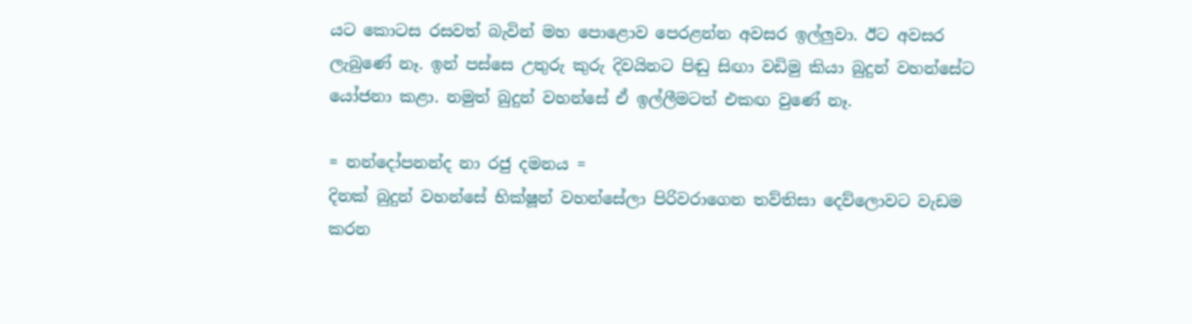යට කොටස රසවත් බැවින් මහ පොළොව පෙරළන්න අවසර ඉල්ලුවා. ඊට අවසර ලැබුණේ නෑ. ඉන් පස්සෙ උතුරු කුරු දිවයිනට පිඬු සිඟා වඩිමු කියා බුදුන් වහන්සේට යෝජනා කළා. නමුත් බුදුන් වහන්සේ ඒ ඉල්ලීමටත් එකඟ වුණේ නෑ.

= නන්දෝපනන්ද නා රජු දමනය =
දිනක් බුදුන් වහන්සේ භික්ෂූන් වහන්සේලා පිරිවරාගෙන තව්තිසා දෙව්ලොවට වැඩම කරන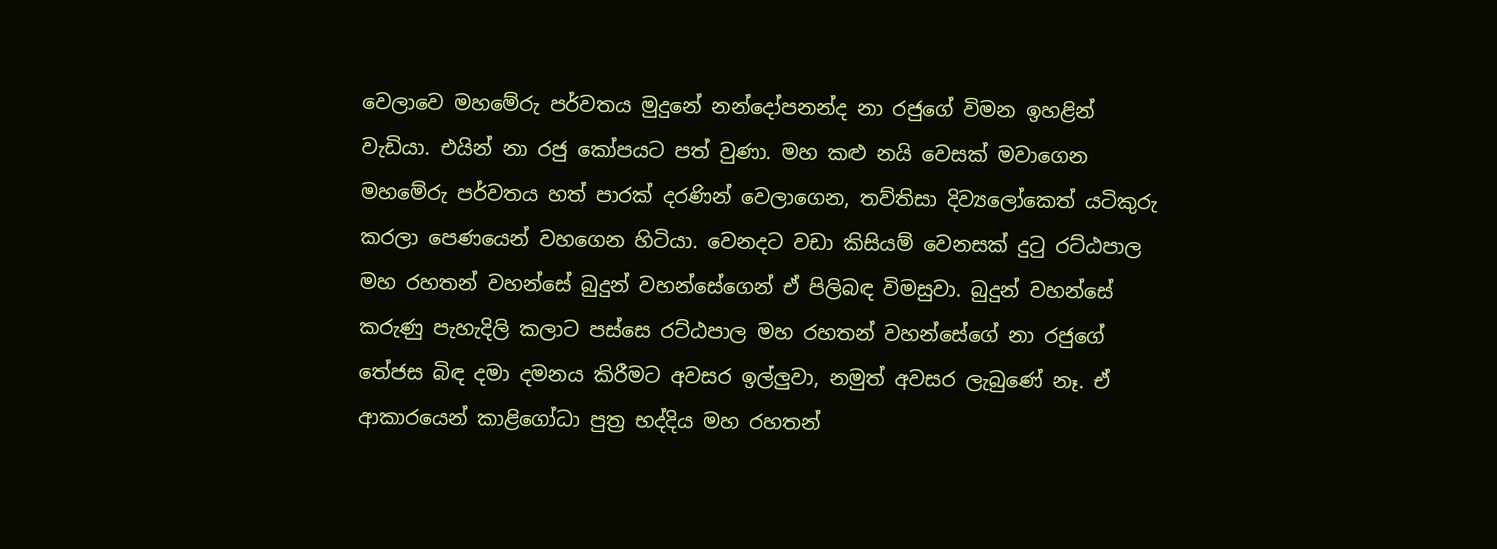වෙලාවෙ මහමේරු පර්වතය මුදුනේ නන්දෝපනන්ද නා රජුගේ විමන ඉහළින් වැඩියා. එයින් නා රජු කෝපයට පත් වුණා. මහ කළු නයි වෙසක් මවාගෙන මහමේරු පර්වතය හත් පාරක් දරණින් වෙලාගෙන, තව්තිසා දිව්‍යලෝකෙත් යටිකුරු කරලා පෙණයෙන් වහගෙන හිටියා. වෙනදට වඩා කිසියම් වෙනසක් දුටු රට්ඨපාල මහ රහතන් වහන්සේ බුදුන් වහන්සේගෙන් ඒ පිලිබඳ විමසුවා. බුදුන් වහන්සේ කරුණු පැහැදිලි කලාට පස්සෙ රට්ඨපාල මහ රහතන් වහන්සේගේ නා රජුගේ තේජස බිඳ දමා දමනය කිරීමට අවසර ඉල්ලුවා, නමුත් අවසර ලැබුණේ නෑ. ඒ ආකාරයෙන් කාළිගෝධා පුත්‍ර භද්දිය මහ රහතන්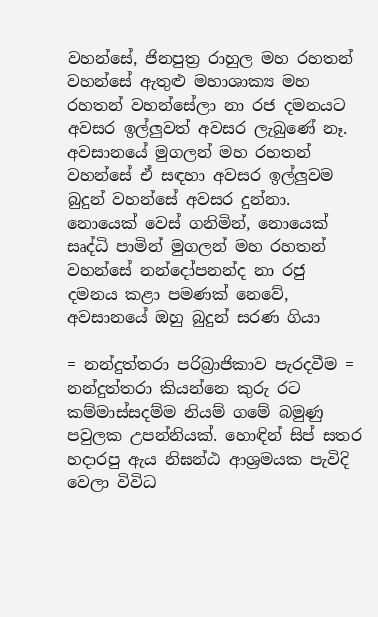වහන්සේ, ජිනපුත්‍ර රාහුල මහ රහතන් වහන්සේ ඇතුළු මහාශාක්‍ය මහ රහතන් වහන්සේලා නා රජ දමනයට අවසර ඉල්ලුවත් අවසර ලැබුණේ නෑ. අවසානයේ මුගලන් මහ රහතන් වහන්සේ ඒ සඳහා අවසර ඉල්ලුවම බුදුන් වහන්සේ අවසර දුන්නා. නොයෙක් වෙස් ගනිමින්, නොයෙක් සෘද්ධි පාමින් මුගලන් මහ රහතන් වහන්සේ නන්දෝපනන්ද නා රජු දමනය කළා පමණක් නෙවේ, අවසානයේ ඔහු බුදුන් සරණ ගියා

= නන්දුත්තරා පරිබ්‍රාජිකාව පැරදවීම =
නන්දුත්තරා කියන්නෙ කුරු රට කම්මාස්සදම්ම නියම් ගමේ බමුණු පවුලක උපන්නියක්. හොඳින් සිප් සතර හදාරපු ඇය නිඝන්ඨ ආශ්‍රමයක පැවිදි වෙලා විවිධ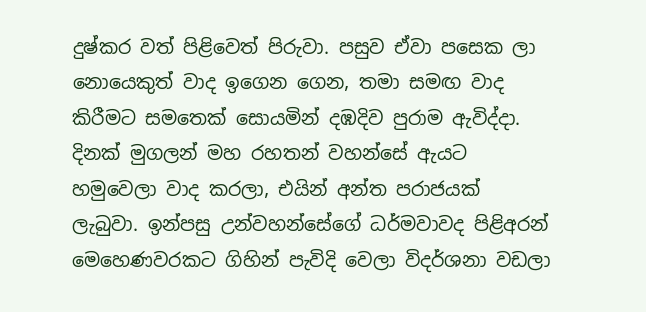දුෂ්කර වත් පිළිවෙත් පිරුවා. පසුව ඒවා පසෙක ලා නොයෙකුත් වාද ඉගෙන ගෙන, තමා සමඟ වාද කිරීමට සමතෙක් සොයමින් දඹදිව පුරාම ඇවිද්දා. දිනක් මුගලන් මහ රහතන් වහන්සේ ඇයට හමුවෙලා වාද කරලා, එයින් අන්ත පරාජයක් ලැබුවා. ඉන්පසු උන්වහන්සේගේ ධර්මවාවද පිළිඅරන් මෙහෙණවරකට ගිහින් පැවිදි වෙලා විදර්ශනා වඩලා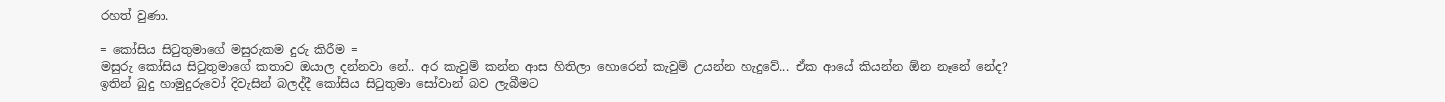රහත් වුණා.

= කෝසිය සිටුතුමාගේ මසුරුකම දුරු කිරීම =
මසුරු කෝසිය සිටුතුමාගේ කතාව ඔයාල දන්නවා නේ.. අර කැවුම් කන්න ආස හිතිලා හොරෙන් කැවුම් උයන්න හැදුවේ... ඒක ආයේ කියන්න ඕන නෑනේ නේද? ඉතින් බුදු හාමුදුරුවෝ දිවැසින් බලද්දී කෝසිය සිටුතුමා සෝවාන් බව ලැබීමට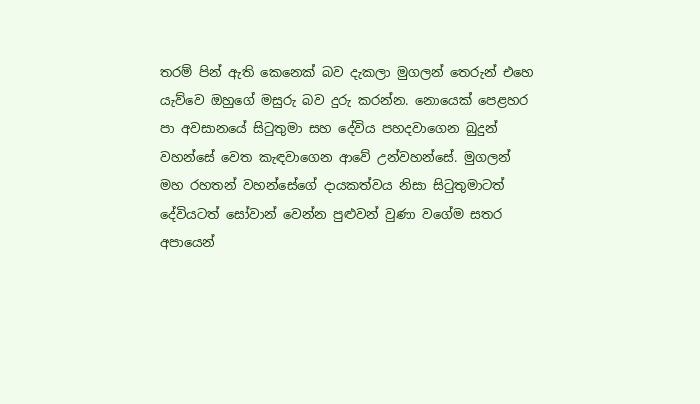තරම් පින් ඇති කෙනෙක් බව දැකලා මුගලන් තෙරුන් එහෙ යැව්වෙ ඔහුගේ මසුරු බව දුරු කරන්න. නොයෙක් පෙළහර පා අවසානයේ සිටුතුමා සහ දේවිය පහදවාගෙන බුදුන් වහන්සේ වෙත කැඳවාගෙන ආවේ උන්වහන්සේ. මුගලන් මහ රහතන් වහන්සේගේ දායකත්වය නිසා සිටුතුමාටත් දේවියටත් සෝවාන් වෙන්න පුළුවන් වුණා වගේම සතර අපායෙන්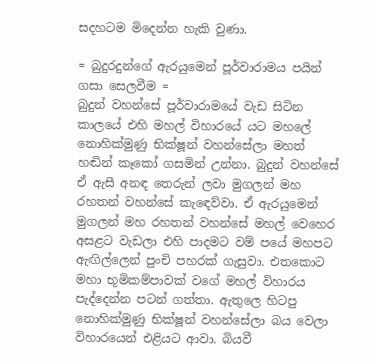සදහටම මිදෙන්න හැකි වුණා.

= බුදුරදුන්ගේ ඇරයුමෙන් පූර්වාරාමය පයින් ගසා සෙලවීම =
බුදුන් වහන්සේ පූර්වාරාමයේ වැඩ සිටින කාලයේ එහි මහල් විහාරයේ යට මහලේ නොහික්මුණු භික්ෂූන් වහන්සේලා මහත් හඬින් කෑකෝ ගසමින් උන්නා. බුදුන් වහන්සේ ඒ ඇසී අනඳ තෙරුන් ලවා මුගලන් මහ රහතන් වහන්සේ කැඳෙව්වා. ඒ ඇරයුමෙන් මුගලන් මහ රහතන් වහන්සේ මහල් වෙහෙර අසළට වැඩලා එහි පාදමට වම් පයේ මහපට ඇඟිල්ලෙන් පුංචි පහරක් ගැසුවා. එතකොට මහා භූමිකම්පාවක් වගේ මහල් විහාරය පැද්දෙන්න පටන් ගත්තා. ඇතුලෙ හිටපු නොහික්මුණු භික්ෂූන් වහන්සේලා බය වෙලා විහාරයෙන් එළියට ආවා. බියවී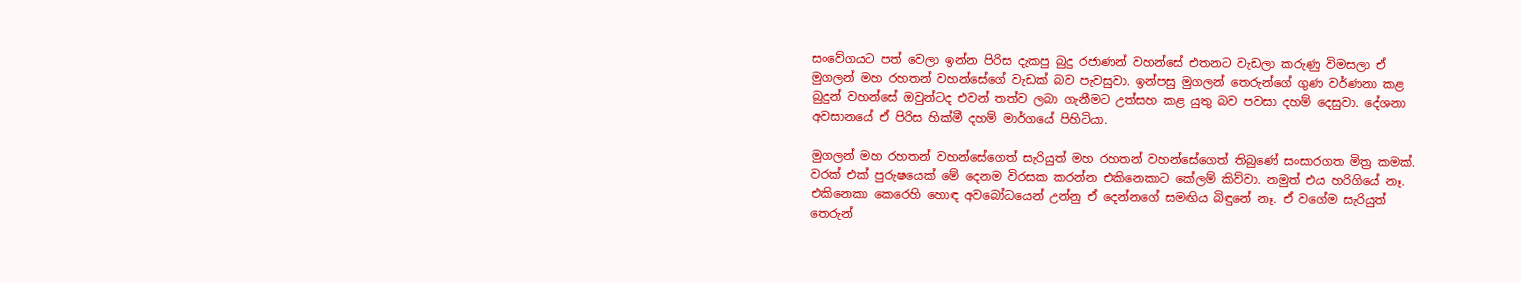සංවේගයට පත් වෙලා ඉන්න පිරිස දැකපු බුදු රජාණන් වහන්සේ එතනට වැඩලා කරුණු විමසලා ඒ මුගලන් මහ රහතන් වහන්සේගේ වැඩක් බව පැවසුවා. ඉන්පසු මුගලන් තෙරුන්ගේ ගුණ වර්ණනා කළ බුදුන් වහන්සේ ඔවුන්ටද එවන් තත්ව ලබා ගැනීමට උත්සහ කළ යුතු බව පවසා දහම් දෙසුවා. දේශනා අවසානයේ ඒ පිරිස හික්මී දහම් මාර්ගයේ පිහිටියා.

මුගලන් මහ රහතන් වහන්සේගෙත් සැරියුත් මහ රහතන් වහන්සේගෙත් තිබුණේ සංසාරගත මිත්‍ර කමක්. වරක් එක් පුරුෂයෙක් මේ දෙනම විරසක කරන්න එකිනෙකාට කේලම් කිව්වා. නමුත් එය හරිගියේ නෑ. එකිනෙකා කෙරෙහි හොඳ අවබෝධයෙන් උන්නු ඒ දෙන්නගේ සමඟිය බිඳුනේ නෑ. ඒ වගේම සැරියුත් තෙරුන්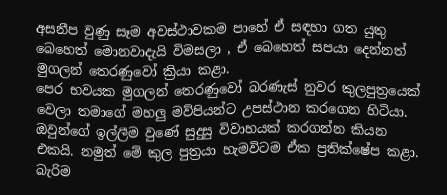අසනීප වුණු සෑම අවස්ථාවකම පාහේ ඒ සඳහා ගත යුතු බෙහෙත් මොනවාදැයි විමසලා , ඒ බෙහෙත් සපයා දෙන්නත් මුගලන් තෙරණුවෝ ක්‍රියා කළා.
පෙර භවයක මුගලන් තෙරණුවෝ බරණැස් නුවර කුලපුත්‍රයෙක් වෙලා තමාගේ මහලු මව්පියන්ට උපස්ථාන කරගෙන හිටියා. ඔවුන්ගේ ඉල්ලීම වුණේ සුදුසු විවාහයක් කරගන්න කියන එකයි. නමුත් මේ කුල පුත්‍රයා හැමවිටම ඒක ප්‍රතික්ෂේප කළා. බැරිම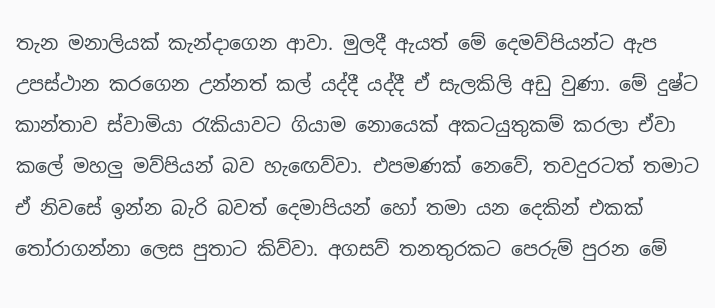තැන මනාලියක් කැන්දාගෙන ආවා. මුලදී ඇයත් මේ දෙමව්පියන්ට ඇප උපස්ථාන කරගෙන උන්නත් කල් යද්දී යද්දී ඒ සැලකිලි අඩු වුණා. මේ දුෂ්ට කාන්තාව ස්වාමියා රැකියාවට ගියාම නොයෙක් අකටයුතුකම් කරලා ඒවා කලේ මහලු මව්පියන් බව හැඟෙව්වා. එපමණක් නෙවේ, තවදුරටත් තමාට ඒ නිවසේ ඉන්න බැරි බවත් දෙමාපියන් හෝ තමා යන දෙකින් එකක් තෝරාගන්නා ලෙස පුතාට කිව්වා. අගසව් තනතුරකට පෙරුම් පුරන මේ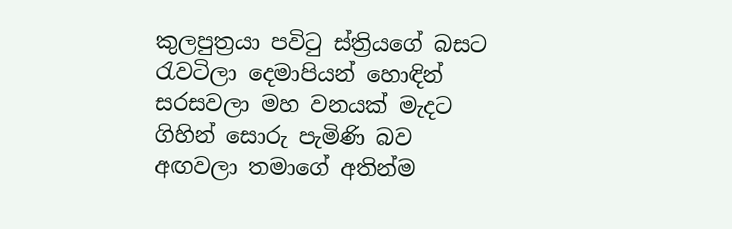කුලපුත්‍රයා පවිටු ස්ත්‍රියගේ බසට රැවටිලා දෙමාපියන් හොඳින් සරසවලා මහ වනයක් මැදට ගිහින් සොරු පැමිණි බව අඟවලා තමාගේ අතින්ම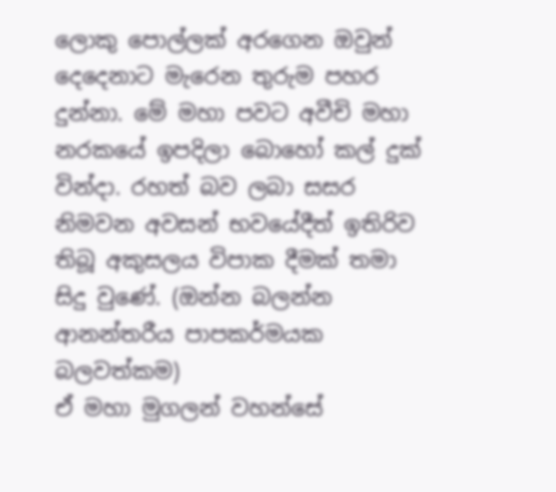ලොකු පොල්ලක් අරගෙන ඔවුන් දෙදෙනාට මැරෙන තුරුම පහර දුන්නා. මේ මහා පවට අවීචි මහා නරකයේ ඉපදිලා බොහෝ කල් දුක් වින්දා. රහත් බව ලබා සසර නිමවන අවසන් භවයේදීත් ඉතිරිව තිබූ අකුසලය විපාක දීමක් තමා සිදු වුණේ. (ඔන්‍න‍ බලන්න ආනන්තරීය පාපකර්මයක බලවත්කම)
ඒ මහා මුගලන් වහන්සේ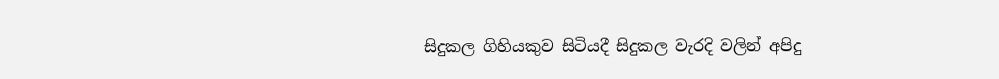සිදුකල ගිහියකුව සිටියදී සිදුකල වැරදි වලින් අපිදු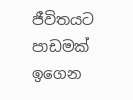ජීවිතයට පාඩමක් ඉගෙන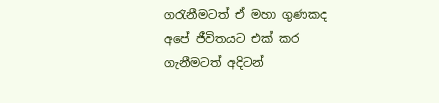ගරැනීමටත් ඒ මහා ගුණකද අපේ ජීවිතයට එක් කර ගැනීමටත් අදිටන්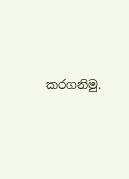කරගනිමු.